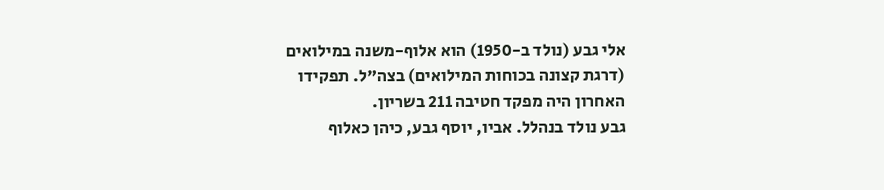אלי גבע (נולד ב-1950) הוא אלוף-משנה במילואים (דרגת קצונה בכוחות המילואים) בצה"ל. תפקידו האחרון היה מפקד חטיבה 211 בשריון.
גבע נולד בנהלל. אביו, יוסף גבע, כיהן כאלוף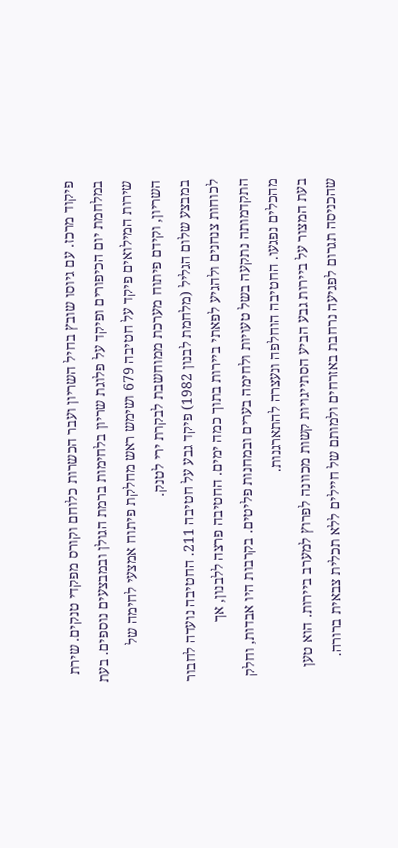פיקוד מרכז. עם גיוסו שובץ בחיל השריון ועבר הכשרות כלוחם וקורס מפקדי טנקים. שירת במלחמת יום הכיפורים ופיקד על פלוגת שריון בלחימות ברמת הגולן ובמבצעים נוספים. בעת שירות המילואים פיקד על חטיבה 679 ושימש ראש מחלקת פיתוח אמצעי לחימה של השריון, וקידם פיתוח מערכת ממוחשבת לבקרת ירי לטנק.
במבצע שלום הגליל (מלחמת לבנון 1982) פיקד גבע על חטיבה 211. החטיבה נועדה לחבור לכוחות צנחנים ולהגיע לפאתי ביירות בתוך כמה ימים. החטיבה פרצה ללבנון, אך התקדמותה נתקעה בשל טעויות ולחימה בערים ובמחנות פליטים. בקרבות היו אבדות, וחלק מהכלים נפגעו. החטיבה הוחלפה ונעצרה להתארגנות.
בעת המצור על ביירות גבע הביע הסתייגויות קשות מכוונה לפרוץ למערב ביירות. הוא טען שהכניסה תגרום לפגיעה נרחבת באזרחים ולמותם של חיילים ללא תכלית צבאית ברורה.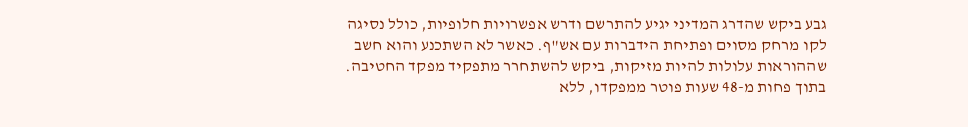גבע ביקש שהדרג המדיני יגיע להתרשם ודרש אפשרויות חלופיות, כולל נסיגה לקו מרחק מסוים ופתיחת הידברות עם אש"ף. כאשר לא השתכנע והוא חשב שההוראות עלולות להיות מזיקות, ביקש להשתחרר מתפקיד מפקד החטיבה. בתוך פחות מ-48 שעות פוטר ממפקדו, ללא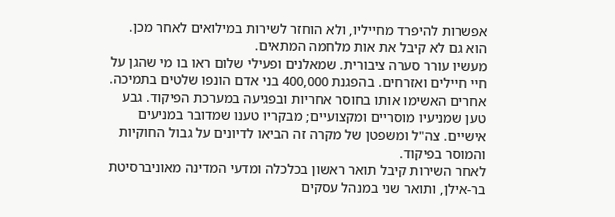אפשרות להיפרד מחייליו, ולא הוחזר לשירות במילואים לאחר מכן. הוא גם לא קיבל את אות מלחמה המתאים.
מעשיו עורר סערה ציבורית. שמאלנים ופעילי שלום ראו בו מי שהגן על חיי חיילים ואזרחים. בהפגנת 400,000 בני אדם הונפו שלטים בתמיכה. אחרים האשימו אותו בחוסר אחריות ובפגיעה במערכת הפיקוד. גבע טען שמניעיו מוסריים ומקצועיים; מבקריו טענו שמדובר במניעים אישיים. צה"ל ומשפטן של מקרה זה הביאו לדיונים על גבול החוקיות והמוסר בפיקוד.
לאחר השירות קיבל תואר ראשון בכלכלה ומדעי המדינה מאוניברסיטת בר-אילן, ותואר שני במנהל עסקים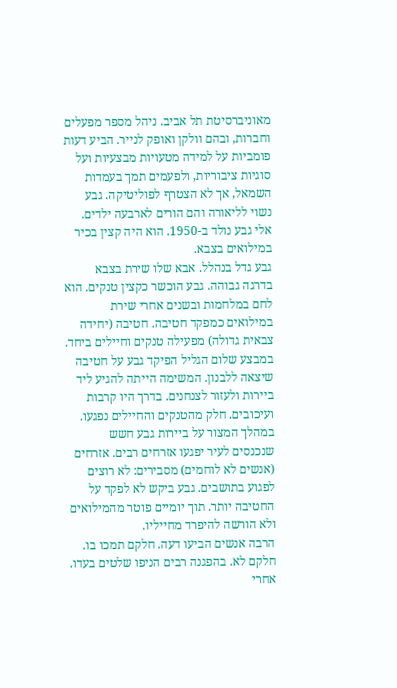מאוניברסיטת תל אביב. ניהל מספר מפעלים וחברות, ובהם וולקן ואופק לנייר. הביע דעות פומביות על למידה מטעויות מבצעיות ועל סוגיות ציבוריות, ולפעמים תמך בעמדות השמאל, אך לא הצטרף לפוליטיקה. גבע נשוי לליאורה והם הורים לארבעה ילדים.
אלי גבע נולד ב-1950. הוא היה קצין בכיר במילואים בצבא.
גבע גדל בנהלל. אבא שלו שירת בצבא בדרגה גבוהה. גבע הוכשר כקצין טנקים. הוא לחם במלחמות ובשנים אחרי שירת במילואים כמפקד חטיבה. חטיבה (יחידה צבאית גדולה) מפעילה טנקים וחיילים ביחד.
במבצע שלום הגליל הפיקד גבע על חטיבה שיצאה ללבנון. המשימה הייתה להגיע ליד ביירות ולעזור לצנחנים. בדרך היו קרבות ועיכובים. חלק מהטנקים והחיילים נפגעו.
במהלך המצור על ביירות גבע חשש שנכנסים לעיר יפגעו אזרחים רבים. אזרחים (אנשים לא לוחמים) מסבירים: לא רוצים לפגוע בתושבים. גבע ביקש לא לפקד על החטיבה יותר. תוך יומיים פוטר מהמילואים ולא הורשה להיפרד מחייליו.
הרבה אנשים הביעו דעה. חלקם תמכו בו. חלקם לא. בהפגנה רבים הניפו שלטים בעדו.
אחרי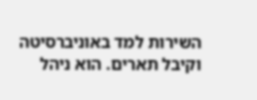השירות למד באוניברסיטה וקיבל תארים. הוא ניהל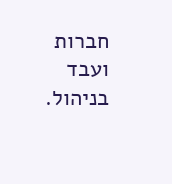חברות ועבד בניהול.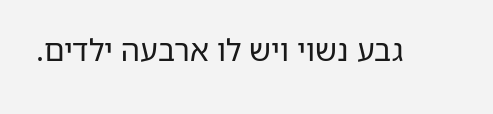גבע נשוי ויש לו ארבעה ילדים.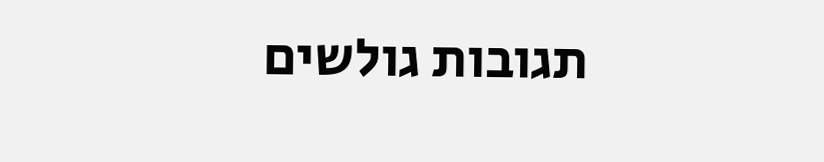תגובות גולשים